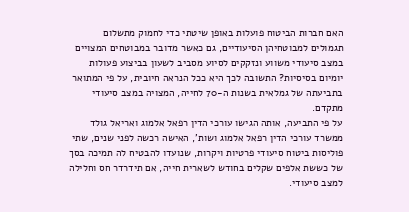האם חברות הביטוח פועלות באופן שיטתי כדי לחמוק מתשלום תגמולים למבוטחיהן הסיעודיים, גם כאשר מדובר במבוטחים המצויים במצב סיעודי משווע ונזקקים לסיוע מסביב לשעון בביצוע פעולות יומיום בסיסיות? התשובה לכך היא ככל הנראה חיובית, על פי המתואר בתביעתה של גמלאית בשנות ה-70 לחייה, המצויה במצב סיעודי מתקדם.
על פי התביעה, אותה הגישו עורכי הדין רפאל אלמוג ואריאל גולד ממשרד עורכי הדין רפאל אלמוג ושות', האישה רכשה לפני שנים, שתי פוליסות ביטוח סיעודי פרטיות ויקרות, שנועדו להבטיח לה תמיכה בסך של כששת אלפים שקלים בחודש לשארית חייה, אם תידרדר חס וחלילה למצב סיעודי.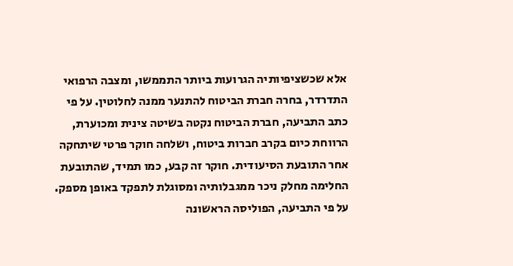אלא שכשציפיותיה הגרועות ביותר התממשו, ומצבה הרפואי התדרדר, בחרה חברת הביטוח להתנער ממנה לחלוטין. על פי כתב התביעה, חברת הביטוח נקטה בשיטה צינית ומכוערת, הרווחת כיום בקרב חברות ביטוח, ושלחה חוקר פרטי שיתחקה אחר התובעת הסיעודית. חוקר זה קבע, כמו תמיד, שהתובעת החלימה מחלק ניכר ממגבלותיה ומסוגלת לתפקד באופן מספק.
על פי התביעה, הפוליסה הראשונה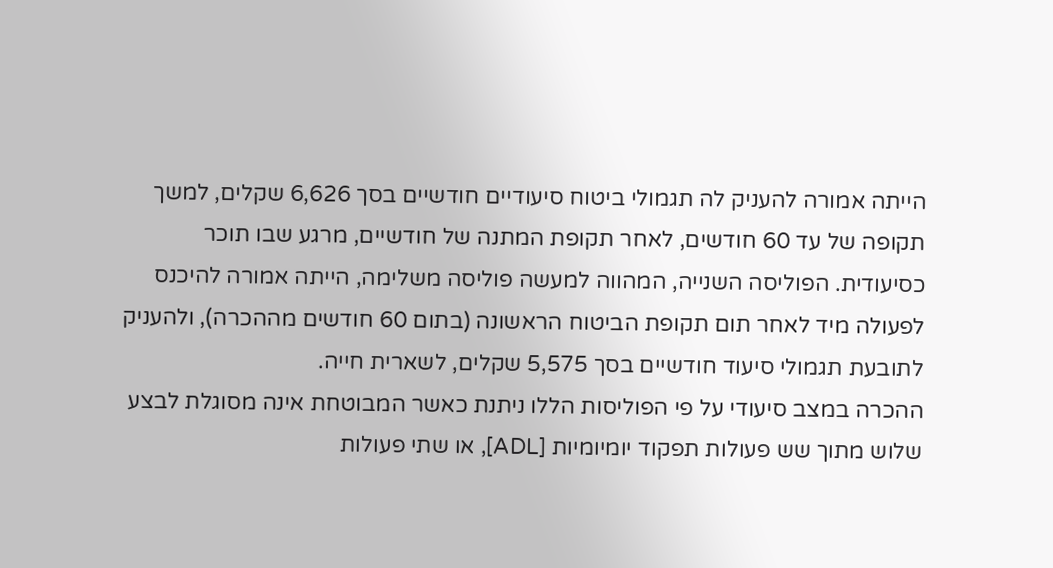הייתה אמורה להעניק לה תגמולי ביטוח סיעודיים חודשיים בסך 6,626 שקלים, למשך תקופה של עד 60 חודשים, לאחר תקופת המתנה של חודשיים, מרגע שבו תוכר כסיעודית. הפוליסה השנייה, המהווה למעשה פוליסה משלימה, הייתה אמורה להיכנס לפעולה מיד לאחר תום תקופת הביטוח הראשונה (בתום 60 חודשים מההכרה), ולהעניק לתובעת תגמולי סיעוד חודשיים בסך 5,575 שקלים, לשארית חייה.
ההכרה במצב סיעודי על פי הפוליסות הללו ניתנת כאשר המבוטחת אינה מסוגלת לבצע שלוש מתוך שש פעולות תפקוד יומיומיות [ADL], או שתי פעולות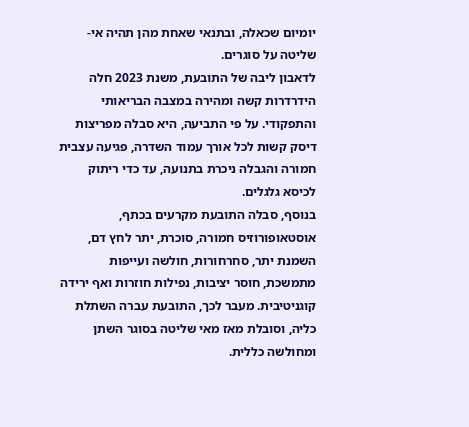יומיום שכאלה, ובתנאי שאחת מהן תהיה אי-שליטה על סוגרים.
לדאבון ליבה של התובעת, משנת 2023 חלה הידרדרות קשה ומהירה במצבה הבריאותי והתפקודי. על פי התביעה, היא סבלה מפריצות דיסק קשות לכל אורך עמוד השדרה, פגיעה עצבית חמורה והגבלה ניכרת בתנועה, עד כדי ריתוק לכיסא גלגלים.
בנוסף, סבלה התובעת מקרעים בכתף, אוסטאופורוזיס חמורה, סוכרת, יתר לחץ דם, השמנת יתר, סחרחורות, חולשה ועייפות מתמשכת, חוסר יציבות, נפילות חוזרות ואף ירידה קוגניטיבית. מעבר לכך, התובעת עברה השתלת כליה, וסובלת מאז מאי שליטה בסוגר השתן ומחולשה כללית.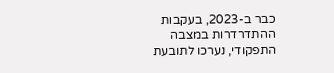כבר ב-2023, בעקבות ההתדרדרות במצבה התפקודי, נערכו לתובעת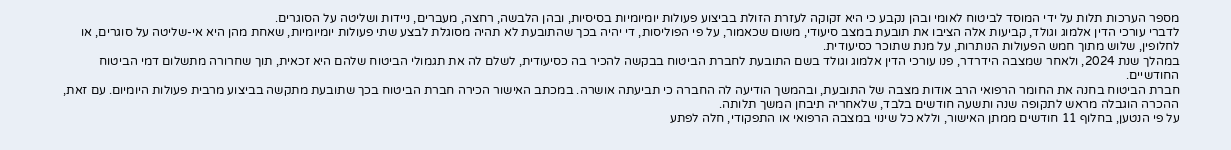מספר הערכות תלות על ידי המוסד לביטוח לאומי ובהן נקבע כי היא זקוקה לעזרת הזולת בביצוע פעולות יומיומיות בסיסיות, ובהן הלבשה, רחצה, מעברים, ניידות ושליטה על הסוגרים.
לדברי עורכי הדין אלמוג וגולד, קביעות אלה הציבו את תובעת במצב סיעודי, משום שכאמור, על פי הפוליסות, די יהיה בכך שהתובעת לא תהיה מסוגלת לבצע שתי פעולות יומיומיות, שאחת מהן היא אי-שליטה על סוגרים, או לחלופין, שלוש מתוך חמש הפעולות הנותרות, על מנת שתוכר כסיעודית.
במהלך שנת 2024, ולאחר שמצבה הידרדר, פנו עורכי הדין אלמוג וגולד בשם התובעת לחברת הביטוח בבקשה להכיר בה כסיעודית, לשלם לה את תגמולי הביטוח שלהם היא זכאית, תוך שחרורה מתשלום דמי הביטוח החודשיים.
חברת הביטוח בחנה את החומר הרפואי הרב אודות מצבה של התובעת, ובהמשך הודיעה לה החברה כי תביעתה אושרה. במכתב האישור הכירה חברת הביטוח בכך שתובעת מתקשה בביצוע מרבית פעולות היומיום. עם זאת, ההכרה הוגבלה מראש לתקופה שנה ותשעה חודשים בלבד, שלאחריה תיבחן המשך תלותה.
על פי הנטען, בחלוף 11 חודשים ממתן האישור, וללא כל שינוי במצבה הרפואי או התפקודי, חלה לפתע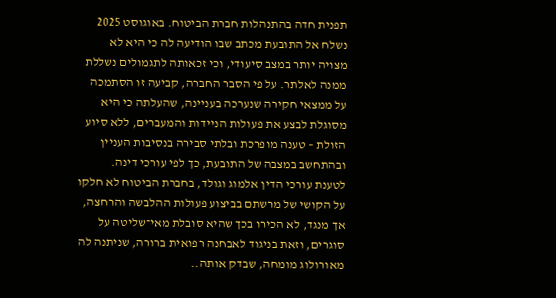תפנית חדה בהתנהלות חברת הביטוח. באוגוסט 2025 נשלח אל התובעת מכתב שבו הודיעה לה כי היא לא מצויה יותר במצב סיעודי, וכי זכאותה לתגמולים נשללת ממנה לאלתר. על פי הסבר החברה, קביעה זו הסתמכה על ממצאי חקירה שנערכה בעניינה, שהעלתה כי היא מסוגלת לבצע את פעולות הניידות והמעברים, ללא סיוע הזולת – טענה מופרכת ובלתי סבירה בנסיבות העניין ובהתחשב במצבה של התובעת, כך לפי עורכי דינה.
לטענת עורכי הדין אלמוג וגולד, בחברת הביטוח לא חלקו על הקושי של מרשתם בביצוע פעולות ההלבשה והרחצה, אך מנגד, לא הכירו בכך שהיא סובלת מאי־שליטה על סוגרים, וזאת בניגוד לאבחנה רפואית ברורה, שניתנה לה מאורולוג מומחה, שבדק אותה..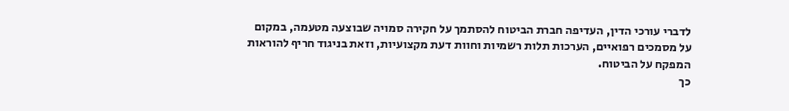לדברי עורכי הדין, העדיפה חברת הביטוח להסתמך על חקירה סמויה שבוצעה מטעמה, במקום על מסמכים רפואיים, הערכות תלות רשמיות וחוות דעת מקצועיות, וזאת בניגוד חריף להוראות המפקח על הביטוח.
כך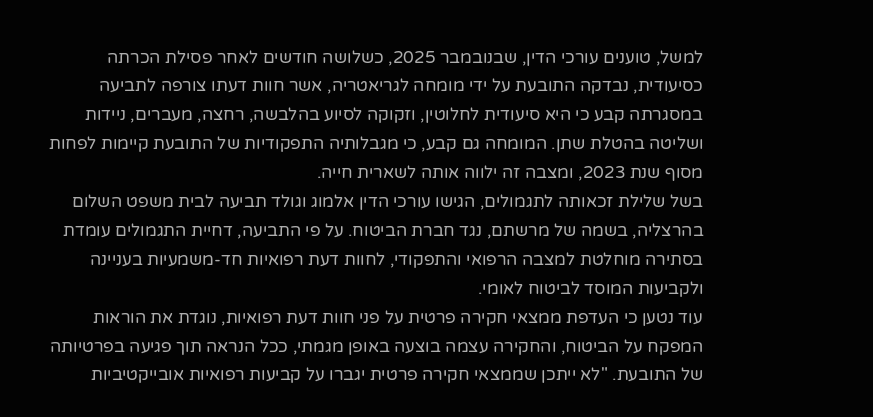למשל, טוענים עורכי הדין, שבנובמבר 2025, כשלושה חודשים לאחר פסילת הכרתה כסיעודית, נבדקה התובעת על ידי מומחה לגריאטריה, אשר חוות דעתו צורפה לתביעה במסגרתה קבע כי היא סיעודית לחלוטין, וזקוקה לסיוע בהלבשה, רחצה, מעברים, ניידות ושליטה בהטלת שתן. המומחה גם קבע, כי מגבלותיה התפקודיות של התובעת קיימות לפחות מסוף שנת 2023, ומצבה זה ילווה אותה לשארית חייה.
בשל שלילת זכאותה לתגמולים, הגישו עורכי הדין אלמוג וגולד תביעה לבית משפט השלום בהרצליה, בשמה של מרשתם, נגד חברת הביטוח. על פי התביעה, דחיית התגמולים עומדת בסתירה מוחלטת למצבה הרפואי והתפקודי, לחוות דעת רפואיות חד-משמעיות בעניינה ולקביעות המוסד לביטוח לאומי.
עוד נטען כי העדפת ממצאי חקירה פרטית על פני חוות דעת רפואיות, נוגדת את הוראות המפקח על הביטוח, והחקירה עצמה בוצעה באופן מגמתי, ככל הנראה תוך פגיעה בפרטיותה של התובעת. "לא ייתכן שממצאי חקירה פרטית יגברו על קביעות רפואיות אובייקטיביות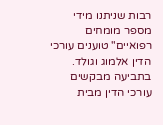רבות שניתנו מידי מספר מומחים רפואיים" טוענים עורכי הדין אלמוג וגולד.
בתביעה מבקשים עורכי הדין מבית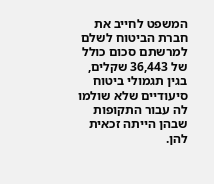המשפט לחייב את חברת הביטוח לשלם למרשתם סכום כולל של 36,443 שקלים, בגין תגמולי ביטוח סיעודיים שלא שולמו לה עבור התקופות שבהן הייתה זכאית להן.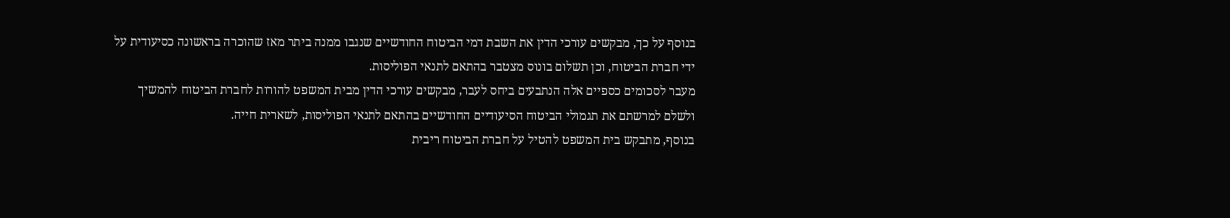בנוסף על כך, מבקשים עורכי הדין את השבת דמי הביטוח החודשיים שנגבו ממנה ביתר מאז שהוכרה בראשונה כסיעודית על ידי חברת הביטוח, וכן תשלום בונוס מצטבר בהתאם לתנאי הפוליסות.
מעבר לסכומים כספיים אלה הנתבעים ביחס לעבר, מבקשים עורכי הדין מבית המשפט להורות לחברת הביטוח להמשיך ולשלם למרשתם את תגמולי הביטוח הסיעודיים החודשיים בהתאם לתנאי הפוליסות, לשארית חייה.
בנוסף, מתבקש בית המשפט להטיל על חברת הביטוח ריבית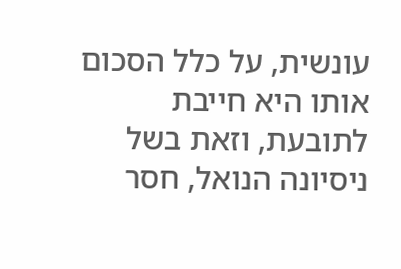עונשית, על כלל הסכום אותו היא חייבת לתובעת, וזאת בשל ניסיונה הנואל, חסר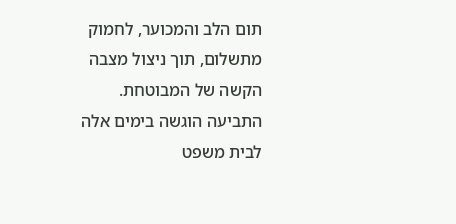תום הלב והמכוער, לחמוק מתשלום, תוך ניצול מצבה הקשה של המבוטחת.
התביעה הוגשה בימים אלה לבית משפט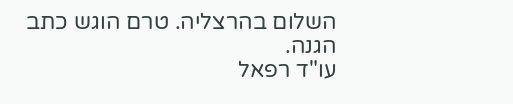השלום בהרצליה. טרם הוגש כתב הגנה.
עו"ד רפאל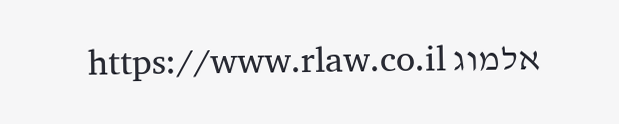אלמוג https://www.rlaw.co.il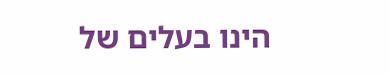הינו בעלים של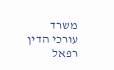משרד עורכי הדין רפאל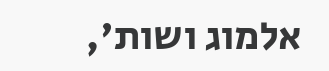אלמוג ושות',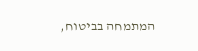המתמחה בביטוח,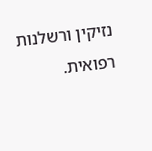נזיקין ורשלנות רפואית.